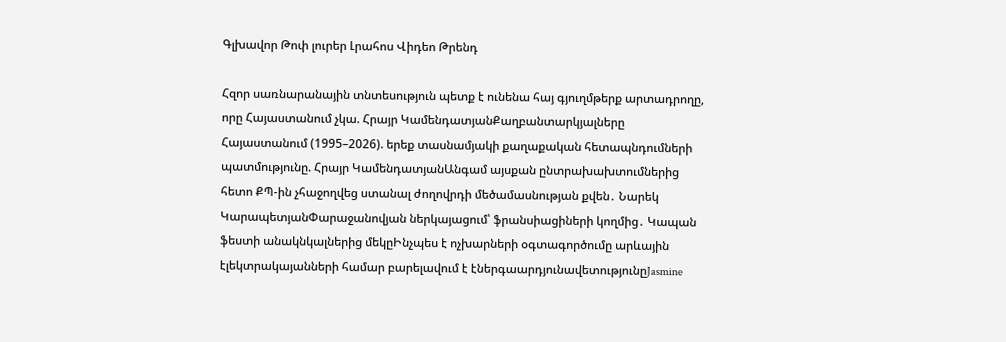Գլխավոր Թոփ լուրեր Լրահոս Վիդեո Թրենդ

Հզոր սառնարանային տնտեսություն պետք է ունենա հայ գյուղմթերք արտադրողը, որը Հայաստանում չկա. Հրայր ԿամենդատյանՔաղբանտարկյալները Հայաստանում (1995–2026). երեք տասնամյակի քաղաքական հետապնդումների պատմությունը. Հրայր ԿամենդատյանԱնգամ այսքան ընտրախախտումներից հետո ՔՊ-ին չհաջողվեց ստանալ ժողովրդի մեծամասնության քվեն․ Նարեկ ԿարապետյանՓարաջանովյան ներկայացում՝ ֆրանսիացիների կողմից․ Կապան ֆեստի անակնկալներից մեկըԻնչպես է ոչխարների օգտագործումը արևային էլեկտրակայանների համար բարելավում է էներգաարդյունավետությունըJasmine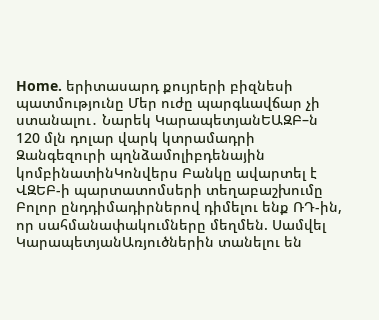Home. երիտասարդ քույրերի բիզնեսի պատմությունը Մեր ուժը պարգևավճար չի ստանալու․ Նարեկ ԿարապետյանԵԱԶԲ–ն 120 մլն դոլար վարկ կտրամադրի Զանգեզուրի պղնձամոլիբդենային կոմբինատինԿոնվերս Բանկը ավարտել է ՎԶԵԲ-ի պարտատոմսերի տեղաբաշխումը Բոլոր ընդդիմադիրներով դիմելու ենք ՌԴ-ին, որ սահմանափակումները մեղմեն. Սամվել ԿարապետյանԱռյուծներին տանելու են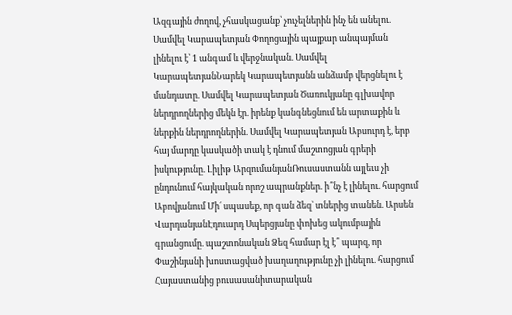Ազգային ժողով, չհասկացանք՝ չուչելներին ինչ են անելու. Սամվել Կարապետյան Փողոցային պայքար անպայման լինելու է՝ 1 անգամ և վերջնական. Սամվել ԿարապետյանՆարեկ Կարապետյանն անձամբ վերցնելու է մանդատը. Սամվել Կարապետյան Ծառուկյանը գլխավոր ներդրողներից մեկն էր. իրենք կանգնեցնում են արտաքին և ներքին ներդրողներին. Սամվել Կարապետյան Աբսուրդ է, երբ հայ մարդը կասկածի տակ է դնում մաշտոցյան գրերի իսկությունը. Լիլիթ ԱրզումանյանՌուսաստանն այլեւս չի ընդունում հայկական որոշ ապրանքներ. ի՞նչ է լինելու. հարցում Աբովյանում Մի´ սպասեք, որ գան ձեզ` տներից տանեն. Արսեն ՎարդանյանԷդուարդ Սպերցյանը փոխեց ակումբային գրանցումը. պաշտոնական Ձեզ համար էլ է՞ պարզ, որ Փաշինյանի խոստացված խաղաղությունը չի լինելու. հարցում Հայաստանից բուսասանիտարական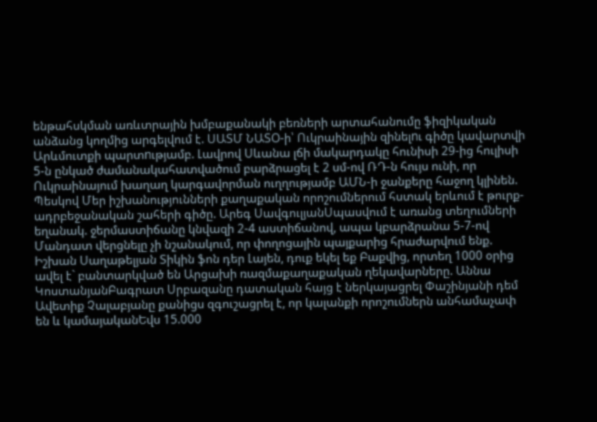ենթահսկման առևտրային խմբաքանակի բեռների արտահանումը ֆիզիկական անձանց կողմից արգելվում է. ՍԱՏՄ ՆԱՏՕ-ի՝ Ուկրաինային զինելnւ գիծը կավարտվի Արևմուտքի պարտnւթյամբ. Լավրով Սևանա լճի մակարդակը հունիսի 29-ից հուլիսի 5-ն ընկած ժամանակահատվածում բարձրացել է 2 սմ-ով ՌԴ-ն հույս ունի, որ Ուկրաինայում խաղաղ կարգավորման ուղղությամբ ԱՄՆ-ի ջանքերը հաջող կլինեն. Պեսկով Մեր իշխանությունների քաղաքական որոշումներում հստակ երևում է թուրք-ադրբեջանական շահերի գիծը. Արեգ ՍավգուլյանՍպասվում է առանց տեղումների եղանակ. ջերմաստիճանը կնվազի 2-4 աստիճանով, ապա կբարձրանա 5-7-ով Մանդատ վերցնելը չի նշանակում, որ փողոցային պայքարից հրաժարվում ենք. Իշխան Սաղաթելյան Տիկին ֆոն դեր Լայեն, դուք եկել եք Բաքվից, որտեղ 1000 օրից ավել է` բանտարկված են Արցախի ռազմաքաղաքական ղեկավարները. Աննա ԿոստանյանԲագրատ Սրբազանը դատական հայց է ներկայացրել Փաշինյանի դեմ Ավետիք Չալաբյանը քանիցս զգուշացրել է, որ կալանքի որոշումներն անհամաչափ են և կամայականԵվս 15.000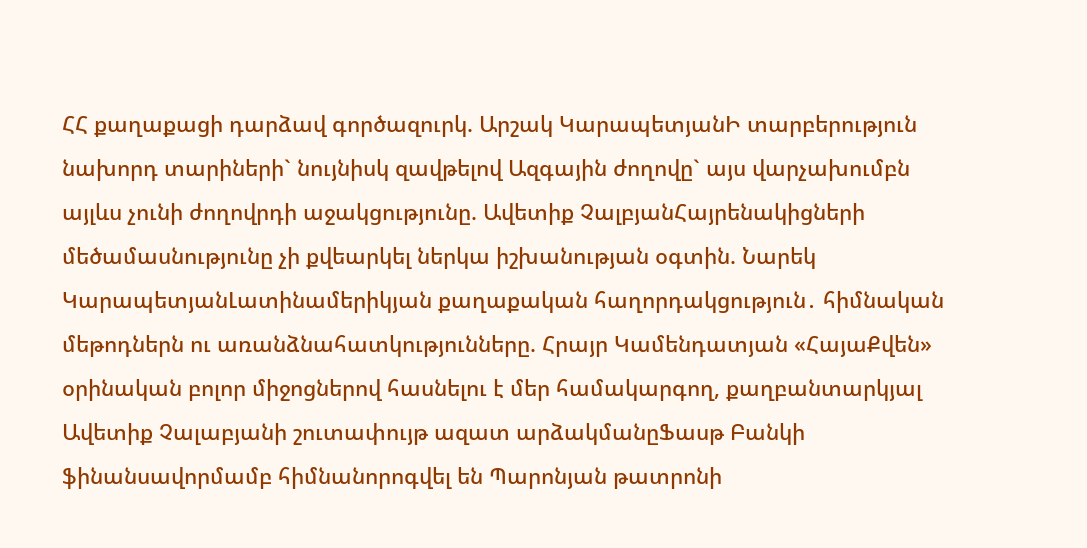ՀՀ քաղաքացի դարձավ գործազուրկ. Արշակ ԿարապետյանԻ տարբերություն նախորդ տարիների` նույնիսկ զավթելով Ազգային ժողովը` այս վարչախումբն այլևս չունի ժողովրդի աջակցությունը. Ավետիք ՉալբյանՀայրենակիցների մեծամասնությունը չի քվեարկել ներկա իշխանության օգտին. Նարեկ ԿարապետյանԼատինամերիկյան քաղաքական հաղորդակցություն․ հիմնական մեթոդներն ու առանձնահատկությունները. Հրայր Կամենդատյան «ՀայաՔվեն» օրինական բոլոր միջոցներով հասնելու է մեր համակարգող, քաղբանտարկյալ Ավետիք Չալաբյանի շուտափույթ ազատ արձակմանըՖասթ Բանկի ֆինանսավորմամբ հիմնանորոգվել են Պարոնյան թատրոնի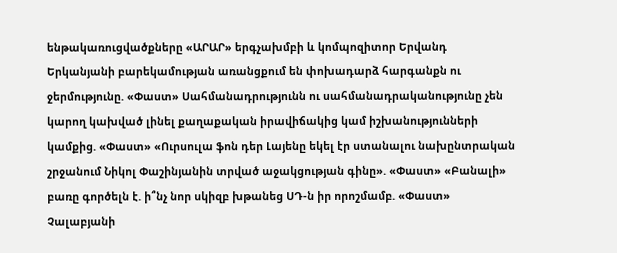ենթակառուցվածքները «ԱՐԱՐ» երգչախմբի և կոմպոզիտոր Երվանդ Երկանյանի բարեկամության առանցքում են փոխադարձ հարգանքն ու ջերմությունը. «Փաստ» Սահմանադրությունն ու սահմանադրականությունը չեն կարող կախված լինել քաղաքական իրավիճակից կամ իշխանությունների կամքից. «Փաստ» «Ուրսուլա ֆոն դեր Լայենը եկել էր ստանալու նախընտրական շրջանում Նիկոլ Փաշինյանին տրված աջակցության գինը». «Փաստ» «Բանալի» բառը գործելն է. ի՞նչ նոր սկիզբ խթանեց ՍԴ-ն իր որոշմամբ. «Փաստ» Չալաբյանի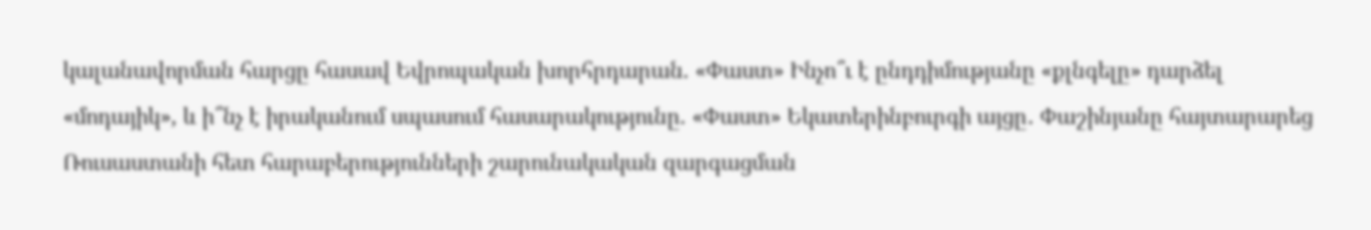կալանավորման հարցը հասավ Եվրոպական խորհրդարան. «Փաստ» Ինչո՞ւ է ընդդիմությանը «քլնգելը» դարձել «մոդայիկ», և ի՞նչ է իրականում սպասում հասարակությունը. «Փաստ» Եկատերինբուրգի այցը․ Փաշինյանը հայտարարեց Ռուսաստանի հետ հարաբերությունների շարունակական զարգացման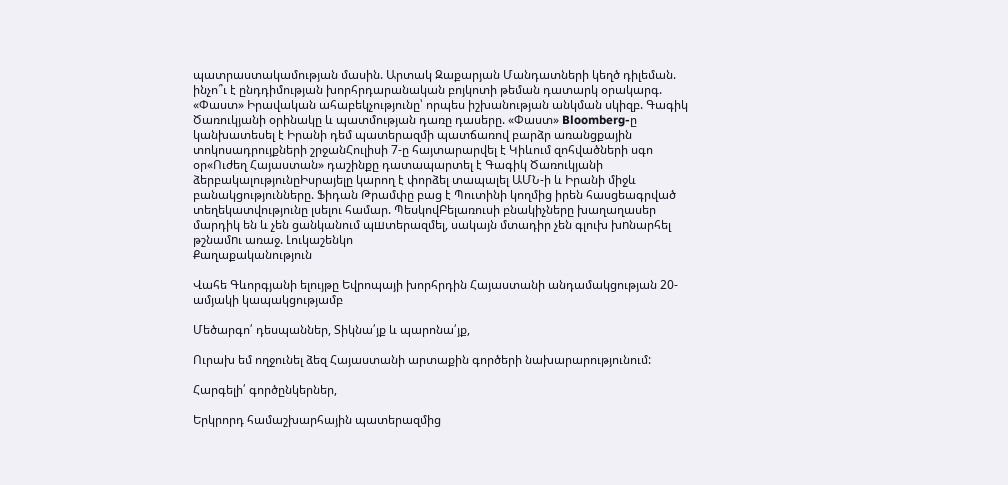պատրաստակամության մասին. Արտակ Զաքարյան Մանդատների կեղծ դիլեման. ինչո՞ւ է ընդդիմության խորհրդարանական բոյկոտի թեման դատարկ օրակարգ. «Փաստ» Իրավական ահաբեկչությունը՝ որպես իշխանության անկման սկիզբ. Գագիկ Ծառուկյանի օրինակը և պատմության դառը դասերը. «Փաստ» Bloomberg-ը կանխատեսել է Իրանի դեմ պատերազմի պատճառով բարձր առանցքային տոկոսադրույքների շրջանՀուլիսի 7-ը հայտարարվել է Կիևում զոհվածների սգո օր«Ուժեղ Հայաստան» դաշինքը դատապարտել է Գագիկ Ծառուկյանի ձերբակալությունըԻսրայելը կարող է փորձել տապալել ԱՄՆ-ի և Իրանի միջև բանակցությունները. Ֆիդան Թրամփը բաց է Պուտինի կողմից իրեն հասցեագրված տեղեկատվությունը լսելու համար. ՊեսկովԲելառուսի բնակիչները խաղաղասեր մարդիկ են և չեն ցանկանում պшտերազմել, սակայն մտադիր չեն գլուխ խnնարհել թշնամnւ առաջ. Լուկաշենկո
Քաղաքականություն

Վահե Գևորգյանի ելույթը Եվրոպայի խորհրդին Հայաստանի անդամակցության 20-ամյակի կապակցությամբ

Մեծարգո՛ դեսպաններ, Տիկնա՛յք և պարոնա՛յք,

Ուրախ եմ ողջունել ձեզ Հայաստանի արտաքին գործերի նախարարությունում:

Հարգելի՛ գործընկերներ,

Երկրորդ համաշխարհային պատերազմից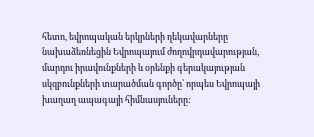հետո, եվրոպական երկրների ղեկավարները նախաձեռնեցին Եվրոպայում ժողովրդավարության, մարդու իրավունքների և օրենքի գերակայության սկզբունքների տարածման գործը՝ որպես Եվրոպայի խաղաղ ապագայի հիմնասյուները: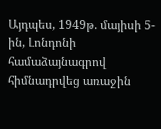Այդպես, 1949թ. մայիսի 5-ին, Լոնդոնի համաձայնագրով հիմնադրվեց առաջին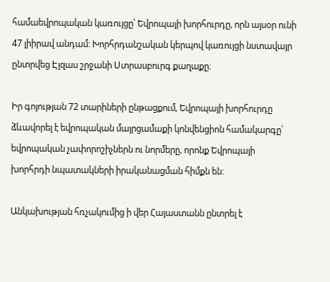համաեվրոպական կառույցը՝ Եվրոպայի խորհուրդը, որն այսօր ունի 47 լիիրավ անդամ: Խորհրդանշական կերպով կառույցի նստավայր ընտրվեց Էլզաս շրջանի Ստրասբուրգ քաղաքը։

Իր գոյության 72 տարիների ընթացքում, Եվրոպայի խորհուրդը ձևավորել է եվրոպական մայրցամաքի կոնվենցիոն համակարգը՝ եվրոպական չափորոշիչներն ու նորմերը, որոնք Եվրոպայի խորհրդի նպատակների իրականացման հիմքն են:

Անկախության հռչակումից ի վեր Հայաստանն ընտրել է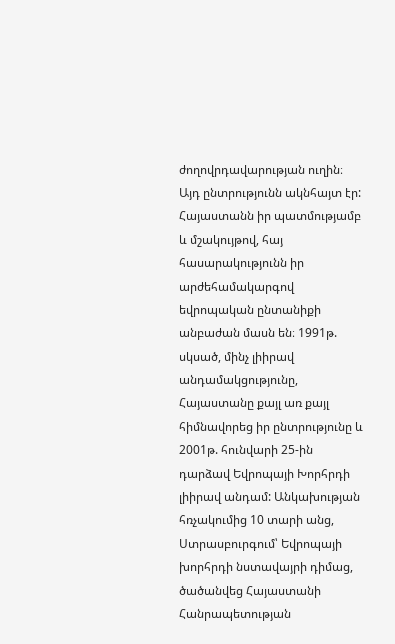ժողովրդավարության ուղին։ Այդ ընտրությունն ակնհայտ էր: Հայաստանն իր պատմությամբ և մշակույթով, հայ հասարակությունն իր արժեհամակարգով եվրոպական ընտանիքի անբաժան մասն են։ 1991թ. սկսած, մինչ լիիրավ անդամակցությունը, Հայաստանը քայլ առ քայլ հիմնավորեց իր ընտրությունը և 2001թ. հունվարի 25-ին դարձավ Եվրոպայի Խորհրդի լիիրավ անդամ: Անկախության հռչակումից 10 տարի անց, Ստրասբուրգում՝ Եվրոպայի խորհրդի նստավայրի դիմաց, ծածանվեց Հայաստանի Հանրապետության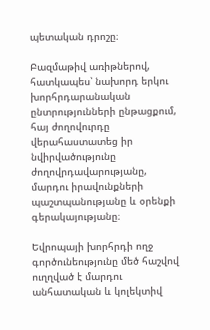պետական դրոշը։

Բազմաթիվ առիթներով, հատկապես՝ նախորդ երկու խորհրդարանական ընտրությունների ընթացքում, հայ ժողովուրդը վերահաստատեց իր նվիրվածությունը ժողովրդավարությանը, մարդու իրավունքների պաշտպանությանը և օրենքի գերակայությանը։

Եվրոպայի խորհրդի ողջ գործունեությունը մեծ հաշվով ուղղված է մարդու անհատական և կոլեկտիվ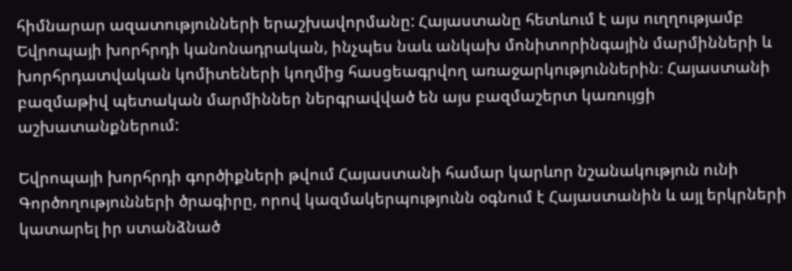հիմնարար ազատությունների երաշխավորմանը: Հայաստանը հետևում է այս ուղղությամբ Եվրոպայի խորհրդի կանոնադրական, ինչպես նաև անկախ մոնիտորինգային մարմինների և խորհրդատվական կոմիտեների կողմից հասցեագրվող առաջարկություններին։ Հայաստանի բազմաթիվ պետական մարմիններ ներգրավված են այս բազմաշերտ կառույցի աշխատանքներում:

Եվրոպայի խորհրդի գործիքների թվում Հայաստանի համար կարևոր նշանակություն ունի Գործողությունների ծրագիրը, որով կազմակերպությունն օգնում է Հայաստանին և այլ երկրների կատարել իր ստանձնած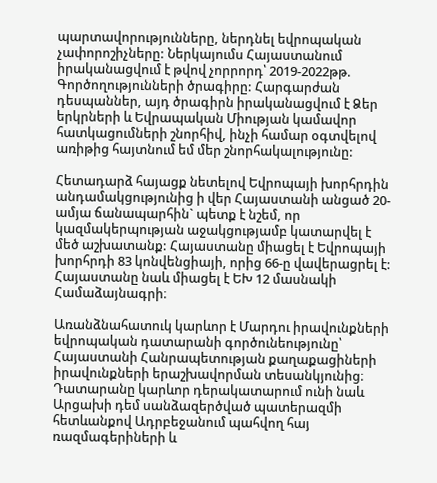պարտավորությունները, ներդնել եվրոպական չափորոշիչները: Ներկայումս Հայաստանում իրականացվում է թվով չորրորդ՝ 2019-2022թթ. Գործողությունների ծրագիրը: Հարգարժան դեսպաններ, այդ ծրագիրն իրականացվում է Ձեր երկրների և Եվրապական Միության կամավոր հատկացումների շնորհիվ, ինչի համար օգտվելով առիթից հայտնում եմ մեր շնորհակալությունը:

Հետադարձ հայացք նետելով Եվրոպայի խորհրդին անդամակցությունից ի վեր Հայաստանի անցած 20-ամյա ճանապարհին` պետք է նշեմ, որ կազմակերպության աջակցությամբ կատարվել է մեծ աշխատանք: Հայաստանը միացել է Եվրոպայի խորհրդի 83 կոնվենցիայի, որից 66-ը վավերացրել է: Հայաստանը նաև միացել է ԵԽ 12 մասնակի Համաձայնագրի։

Առանձնահատուկ կարևոր է Մարդու իրավունքների եվրոպական դատարանի գործունեությունը՝ Հայաստանի Հանրապետության քաղաքացիների իրավունքների երաշխավորման տեսանկյունից։ Դատարանը կարևոր դերակատարում ունի նաև Արցախի դեմ սանձազերծված պատերազմի հետևանքով Ադրբեջանում պահվող հայ ռազմագերիների և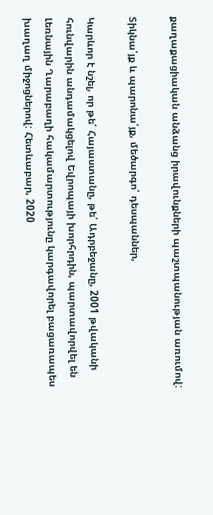քաղաքացիական անձանց իրավունքների պաշտպանության առումով:

Տիկնա՛յք և պարոնա՛յք, մեծարգո՛ դեսպաններ,

Կարևոր է նշել, որ թե՛ Հայաստանը, թե՛ Ադրբեջանը, 2001 թվականի հունվարին անդամակցելով Եվրոպայի խորհրդին, պարտավորվել են Լեռնային Ղարաբաղի հակամարտությունը կարգավորել բացառապես խաղաղ միջոցներով: Հետևաբար, 2020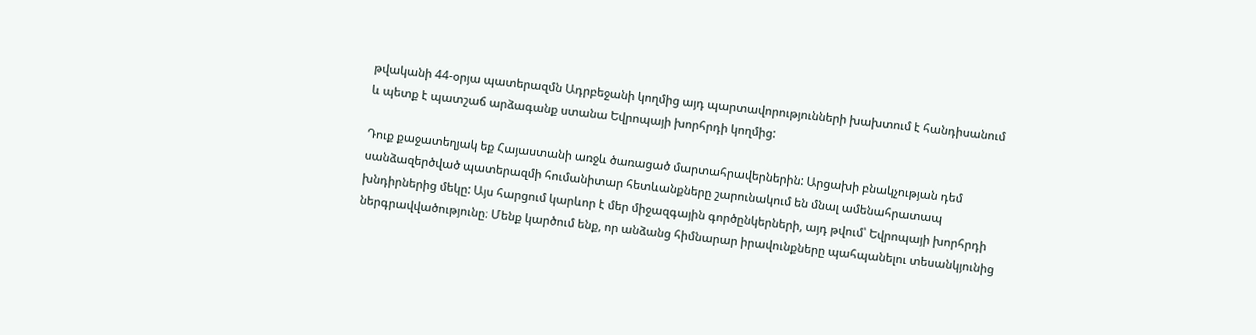թվականի 44-օրյա պատերազմն Ադրբեջանի կողմից այդ պարտավորությունների խախտում է հանդիսանում և պետք է պատշաճ արձագանք ստանա Եվրոպայի խորհրդի կողմից:

Դուք քաջատեղյակ եք Հայաստանի առջև ծառացած մարտահրավերներին: Արցախի բնակչության դեմ սանձազերծված պատերազմի հումանիտար հետևանքները շարունակում են մնալ ամենահրատապ խնդիրներից մեկը: Այս հարցում կարևոր է մեր միջազգային գործընկերների, այդ թվում՝ Եվրոպայի խորհրդի ներգրավվածությունը։ Մենք կարծում ենք, որ անձանց հիմնարար իրավունքները պահպանելու տեսանկյունից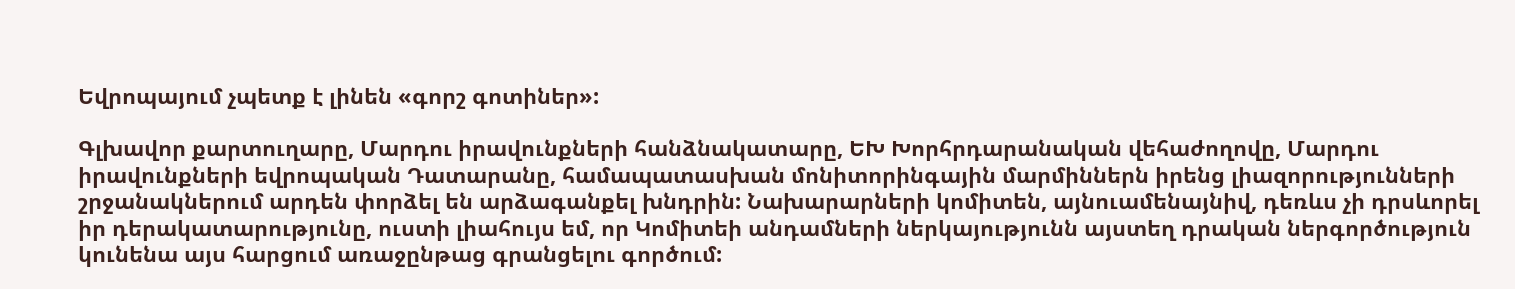Եվրոպայում չպետք է լինեն «գորշ գոտիներ»:

Գլխավոր քարտուղարը, Մարդու իրավունքների հանձնակատարը, ԵԽ Խորհրդարանական վեհաժողովը, Մարդու իրավունքների եվրոպական Դատարանը, համապատասխան մոնիտորինգային մարմիններն իրենց լիազորությունների շրջանակներում արդեն փորձել են արձագանքել խնդրին: Նախարարների կոմիտեն, այնուամենայնիվ, դեռևս չի դրսևորել իր դերակատարությունը, ուստի լիահույս եմ, որ Կոմիտեի անդամների ներկայությունն այստեղ դրական ներգործություն կունենա այս հարցում առաջընթաց գրանցելու գործում: